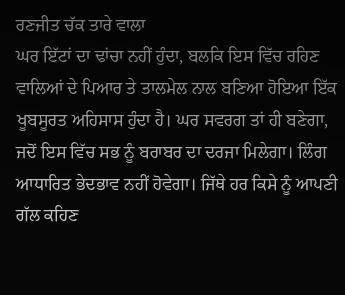ਰਣਜੀਤ ਚੱਕ ਤਾਰੇ ਵਾਲਾ
ਘਰ ਇੱਟਾਂ ਦਾ ਢਾਂਚਾ ਨਹੀਂ ਹੁੰਦਾ, ਬਲਕਿ ਇਸ ਵਿੱਚ ਰਹਿਣ ਵਾਲਿਆਂ ਦੇ ਪਿਆਰ ਤੇ ਤਾਲਮੇਲ ਨਾਲ ਬਣਿਆ ਹੋਇਆ ਇੱਕ ਖੂਬਸੂਰਤ ਅਹਿਸਾਸ ਹੁੰਦਾ ਹੈ। ਘਰ ਸਵਰਗ ਤਾਂ ਹੀ ਬਣੇਗਾ, ਜਦੋਂ ਇਸ ਵਿੱਚ ਸਭ ਨੂੰ ਬਰਾਬਰ ਦਾ ਦਰਜਾ ਮਿਲੇਗਾ। ਲਿੰਗ ਆਧਾਰਿਤ ਭੇਦਭਾਵ ਨਹੀਂ ਹੋਵੇਗਾ। ਜਿੱਥੇ ਹਰ ਕਿਸੇ ਨੂੰ ਆਪਣੀ ਗੱਲ ਕਹਿਣ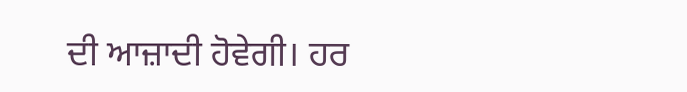ਦੀ ਆਜ਼ਾਦੀ ਹੋਵੇਗੀ। ਹਰ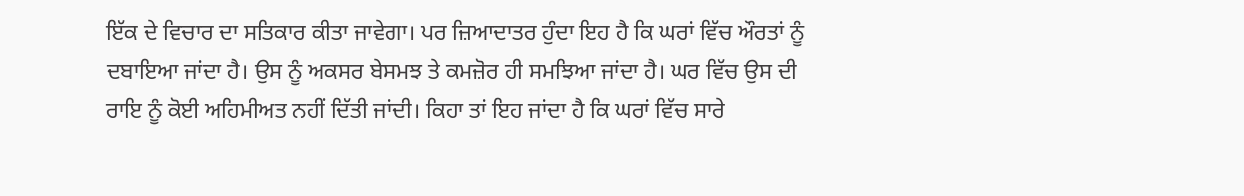ਇੱਕ ਦੇ ਵਿਚਾਰ ਦਾ ਸਤਿਕਾਰ ਕੀਤਾ ਜਾਵੇਗਾ। ਪਰ ਜ਼ਿਆਦਾਤਰ ਹੁੰਦਾ ਇਹ ਹੈ ਕਿ ਘਰਾਂ ਵਿੱਚ ਔਰਤਾਂ ਨੂੰ ਦਬਾਇਆ ਜਾਂਦਾ ਹੈ। ਉਸ ਨੂੰ ਅਕਸਰ ਬੇਸਮਝ ਤੇ ਕਮਜ਼ੋਰ ਹੀ ਸਮਝਿਆ ਜਾਂਦਾ ਹੈ। ਘਰ ਵਿੱਚ ਉਸ ਦੀ ਰਾਇ ਨੂੰ ਕੋਈ ਅਹਿਮੀਅਤ ਨਹੀਂ ਦਿੱਤੀ ਜਾਂਦੀ। ਕਿਹਾ ਤਾਂ ਇਹ ਜਾਂਦਾ ਹੈ ਕਿ ਘਰਾਂ ਵਿੱਚ ਸਾਰੇ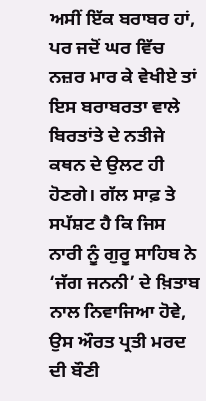ਅਸੀਂ ਇੱਕ ਬਰਾਬਰ ਹਾਂ, ਪਰ ਜਦੋਂ ਘਰ ਵਿੱਚ ਨਜ਼ਰ ਮਾਰ ਕੇ ਵੇਖੀਏ ਤਾਂ ਇਸ ਬਰਾਬਰਤਾ ਵਾਲੇ ਬਿਰਤਾਂਤੇ ਦੇ ਨਤੀਜੇ ਕਥਨ ਦੇ ਉਲਟ ਹੀ ਹੋਣਗੇ। ਗੱਲ ਸਾਫ਼ ਤੇ ਸਪੱਸ਼ਟ ਹੈ ਕਿ ਜਿਸ ਨਾਰੀ ਨੂੰ ਗੁਰੂ ਸਾਹਿਬ ਨੇ ‘ਜੱਗ ਜਨਨੀ’ ਦੇ ਖ਼ਿਤਾਬ ਨਾਲ ਨਿਵਾਜਿਆ ਹੋਵੇ, ਉਸ ਔਰਤ ਪ੍ਰਤੀ ਮਰਦ ਦੀ ਬੌਣੀ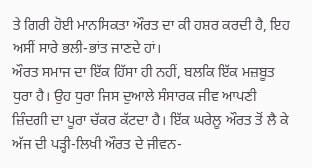ਤੇ ਗਿਰੀ ਹੋਈ ਮਾਨਸਿਕਤਾ ਔਰਤ ਦਾ ਕੀ ਹਸ਼ਰ ਕਰਦੀ ਹੈ, ਇਹ ਅਸੀਂ ਸਾਰੇ ਭਲੀ-ਭਾਂਤ ਜਾਣਦੇ ਹਾਂ।
ਔਰਤ ਸਮਾਜ ਦਾ ਇੱਕ ਹਿੱਸਾ ਹੀ ਨਹੀਂ, ਬਲਕਿ ਇੱਕ ਮਜ਼ਬੂਤ ਧੁਰਾ ਹੈ। ਉਹ ਧੁਰਾ ਜਿਸ ਦੁਆਲੇ ਸੰਸਾਰਕ ਜੀਵ ਆਪਣੀ ਜ਼ਿੰਦਗੀ ਦਾ ਪੂਰਾ ਚੱਕਰ ਕੱਟਦਾ ਹੈ। ਇੱਕ ਘਰੇਲੂ ਔਰਤ ਤੋਂ ਲੈ ਕੇ ਅੱਜ ਦੀ ਪੜ੍ਹੀ-ਲਿਖੀ ਔਰਤ ਦੇ ਜੀਵਨ-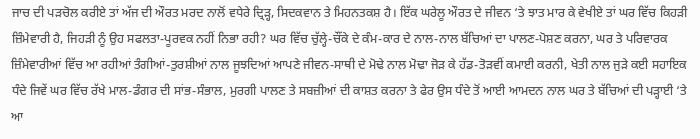ਜਾਚ ਦੀ ਪੜਚੋਲ ਕਰੀਏ ਤਾਂ ਅੱਜ ਦੀ ਔਰਤ ਮਰਦ ਨਾਲੋਂ ਵਧੇਰੇ ਦ੍ਰਿੜ੍ਹ, ਸਿਦਕਵਾਨ ਤੇ ਮਿਹਨਤਕਸ਼ ਹੈ। ਇੱਕ ਘਰੇਲੂ ਔਰਤ ਦੇ ਜੀਵਨ ‘ਤੇ ਝਾਤ ਮਾਰ ਕੇ ਵੇਖੀਏ ਤਾਂ ਘਰ ਵਿੱਚ ਕਿਹੜੀ ਜ਼ਿੰਮੇਵਾਰੀ ਹੈ, ਜਿਹੜੀ ਨੂੰ ਉਹ ਸਫਲਤਾ-ਪੂਰਵਕ ਨਹੀਂ ਨਿਭਾ ਰਹੀ? ਘਰ ਵਿੱਚ ਚੁੱਲ੍ਹੇ-ਚੌਂਕੇ ਦੇ ਕੰਮ-ਕਾਰ ਦੇ ਨਾਲ-ਨਾਲ ਬੱਚਿਆਂ ਦਾ ਪਾਲਣ-ਪੋਸ਼ਣ ਕਰਨਾ, ਘਰ ਤੇ ਪਰਿਵਾਰਕ ਜ਼ਿੰਮੇਵਾਰੀਆਂ ਵਿੱਚ ਆ ਰਹੀਆਂ ਤੰਗੀਆਂ-ਤੁਰਸ਼ੀਆਂ ਨਾਲ ਜੂਝਦਿਆਂ ਆਪਣੇ ਜੀਵਨ-ਸਾਥੀ ਦੇ ਮੋਢੇ ਨਾਲ ਮੋਢਾ ਜੋੜ ਕੇ ਹੱਡ-ਤੋੜਵੀਂ ਕਮਾਈ ਕਰਨੀ, ਖੇਤੀ ਨਾਲ ਜੁੜੇ ਕਈ ਸਹਾਇਕ ਧੰਦੇ ਜਿਵੇਂ ਘਰ ਵਿੱਚ ਰੱਖੇ ਮਾਲ-ਡੰਗਰ ਦੀ ਸਾਂਭ-ਸੰਭਾਲ, ਮੁਰਗੀ ਪਾਲਣ ਤੇ ਸਬਜ਼ੀਆਂ ਦੀ ਕਾਸ਼ਤ ਕਰਨਾ ਤੇ ਫੇਰ ਉਸ ਧੰਦੇ ਤੋਂ ਆਈ ਆਮਦਨ ਨਾਲ ਘਰ ਤੇ ਬੱਚਿਆਂ ਦੀ ਪੜ੍ਹਾਈ ‘ਤੇ ਆ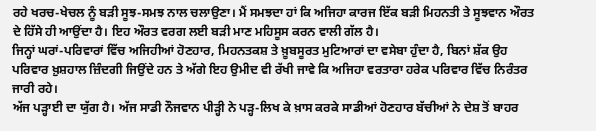ਰਹੇ ਖਰਚ-ਖੇਚਲ ਨੂੰ ਬੜੀ ਸੂਝ-ਸਮਝ ਨਾਲ ਚਲਾਉਣਾ। ਮੈਂ ਸਮਝਦਾ ਹਾਂ ਕਿ ਅਜਿਹਾ ਕਾਰਜ ਇੱਕ ਬੜੀ ਮਿਹਨਤੀ ਤੇ ਸੂਝਵਾਨ ਔਰਤ ਦੇ ਹਿੱਸੇ ਹੀ ਆਉਂਦਾ ਹੈ। ਇਹ ਔਰਤ ਵਰਗ ਲਈ ਬੜੀ ਮਾਣ ਮਹਿਸੂਸ ਕਰਨ ਵਾਲੀ ਗੱਲ ਹੈ।
ਜਿਨ੍ਹਾਂ ਘਰਾਂ-ਪਰਿਵਾਰਾਂ ਵਿੱਚ ਅਜਿਹੀਆਂ ਹੋਣਹਾਰ, ਮਿਹਨਤਕਸ਼ ਤੇ ਖ਼ੂਬਸੂਰਤ ਮੁਟਿਆਰਾਂ ਦਾ ਵਸੇਬਾ ਹੁੰਦਾ ਹੈ, ਬਿਨਾਂ ਸ਼ੱਕ ਉਹ ਪਰਿਵਾਰ ਖ਼ੁਸ਼ਹਾਲ ਜ਼ਿੰਦਗੀ ਜਿਉਂਦੇ ਹਨ ਤੇ ਅੱਗੇ ਇਹ ਉਮੀਦ ਵੀ ਰੱਖੀ ਜਾਵੇ ਕਿ ਅਜਿਹਾ ਵਰਤਾਰਾ ਹਰੇਕ ਪਰਿਵਾਰ ਵਿੱਚ ਨਿਰੰਤਰ ਜਾਰੀ ਰਹੇ।
ਅੱਜ ਪੜ੍ਹਾਈ ਦਾ ਯੁੱਗ ਹੈ। ਅੱਜ ਸਾਡੀ ਨੌਜਵਾਨ ਪੀੜ੍ਹੀ ਨੇ ਪੜ੍ਹ-ਲਿਖ ਕੇ ਖ਼ਾਸ ਕਰਕੇ ਸਾਡੀਆਂ ਹੋਣਹਾਰ ਬੱਚੀਆਂ ਨੇ ਦੇਸ਼ ਤੋਂ ਬਾਹਰ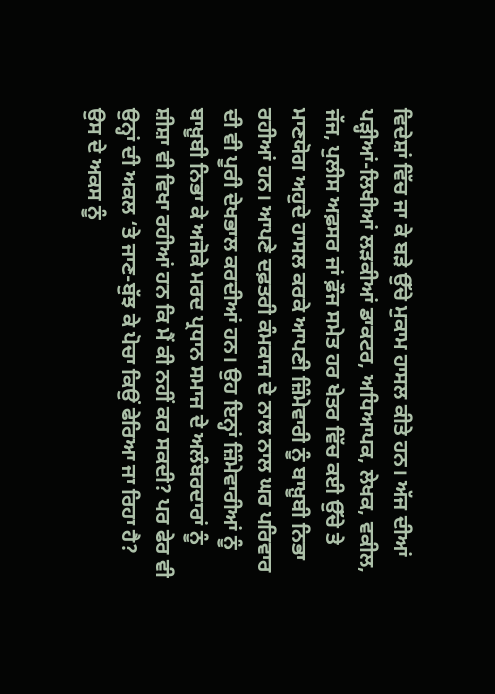ਵਿਦੇਸ਼ਾਂ ਵਿੱਚ ਜਾ ਕੇ ਬੜੇ ਉੱਚੇ ਮੁਕਾਮ ਹਾਸਲ ਕੀਤੇ ਹਨ। ਅੱਜ ਦੀਆਂ ਪੜ੍ਹੀਆਂ-ਲਿਖੀਆਂ ਲੜਕੀਆਂ ਡਾਕਟਰ, ਅਧਿਆਪਕ, ਲੇਖਕ, ਵਕੀਲ, ਜੱਜ, ਪੁਲੀਸ ਅਫ਼ਸਰ ਜਾਂ ਫ਼ੌਜ ਸਮੇਤ ਹਰ ਖੇਤਰ ਵਿੱਚ ਕਈ ਉੱਚੇ ਤੇ ਮਾਣਯੋਗ ਅਹੁਦੇ ਹਾਸਲ ਕਰਕੇ ਆਪਣੀ ਜ਼ਿੰਮੇਵਾਰੀ ਨੂੰ ਬਾਖ਼ੂਬੀ ਨਿਭਾ ਰਹੀਆਂ ਹਨ। ਆਪਣੇ ਦਫ਼ਤਰੀ ਕੰਮਕਾਜ ਦੇ ਨਾਲ ਨਾਲ ਘਰ ਪਰਿਵਾਰ ਦੀ ਵੀ ਪੂਰੀ ਦੇਖਭਾਲ ਕਰਦੀਆਂ ਹਨ। ਉਹ ਇਨ੍ਹਾਂ ਜ਼ਿੰਮੇਵਾਰੀਆਂ ਨੂੰ ਬਾਖ਼ੂਬੀ ਨਿਭਾ ਕੇ ਅਜੋਕੇ ਮਰਦ ਪ੍ਰਧਾਨ ਸਮਾਜ ਦੇ ਅਲੰਬਰਦਾਰਾਂ ਨੂੰ ਸ਼ੀਸ਼ਾ ਵੀ ਵਿਖਾ ਰਹੀਆਂ ਹਨ ਕਿ ਮੈਂ ਕੀ ਨਹੀਂ ਕਰ ਸਕਦੀ? ਪਰ ਫੇਰ ਵੀ ਉਨ੍ਹਾਂ ਦੀ ਅਕਲ ‘ਤੇ ਜਾਣ-ਬੁੱਝ ਕੇ ਪੋਚਾ ਕਿਉਂ ਫੇਰਿਆ ਜਾ ਰਿਹਾ ਹੈ? ਉਸ ਦੇ ਅਕਸ ਨੂੰ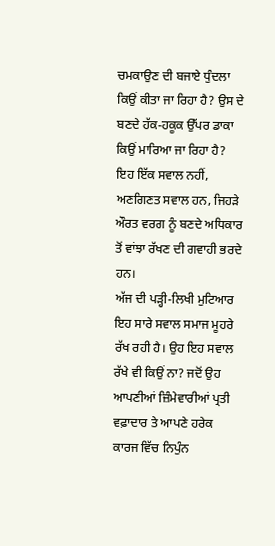ਚਮਕਾਉਣ ਦੀ ਬਜਾਏ ਧੁੰਦਲਾ ਕਿਉਂ ਕੀਤਾ ਜਾ ਰਿਹਾ ਹੈ? ਉਸ ਦੇ ਬਣਦੇ ਹੱਕ-ਹਕੂਕ ਉੱਪਰ ਡਾਕਾ ਕਿਉਂ ਮਾਰਿਆ ਜਾ ਰਿਹਾ ਹੈ? ਇਹ ਇੱਕ ਸਵਾਲ ਨਹੀਂ, ਅਣਗਿਣਤ ਸਵਾਲ ਹਨ, ਜਿਹੜੇ ਔਰਤ ਵਰਗ ਨੂੰ ਬਣਦੇ ਅਧਿਕਾਰ ਤੋਂ ਵਾਂਝਾ ਰੱਖਣ ਦੀ ਗਵਾਹੀ ਭਰਦੇ ਹਨ।
ਅੱਜ ਦੀ ਪੜ੍ਹੀ-ਲਿਖੀ ਮੁਟਿਆਰ ਇਹ ਸਾਰੇ ਸਵਾਲ ਸਮਾਜ ਮੂਹਰੇ ਰੱਖ ਰਹੀ ਹੈ। ਉਹ ਇਹ ਸਵਾਲ ਰੱਖੇ ਵੀ ਕਿਉਂ ਨਾ? ਜਦੋਂ ਉਹ ਆਪਣੀਆਂ ਜ਼ਿੰਮੇਵਾਰੀਆਂ ਪ੍ਰਤੀ ਵਫ਼ਾਦਾਰ ਤੇ ਆਪਣੇ ਹਰੇਕ ਕਾਰਜ ਵਿੱਚ ਨਿਪੁੰਨ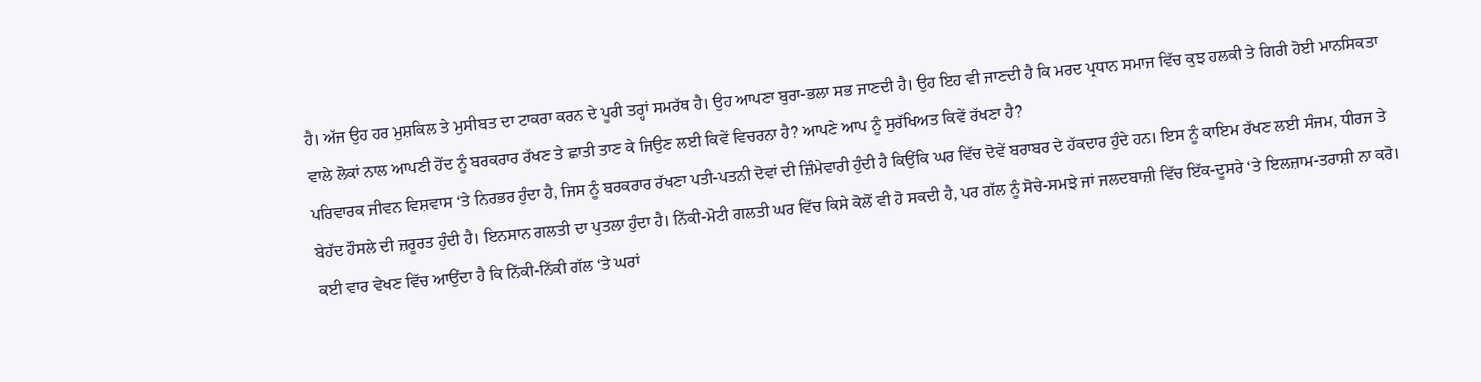ਹੈ। ਅੱਜ ਉਹ ਹਰ ਮੁਸ਼ਕਿਲ ਤੇ ਮੁਸੀਬਤ ਦਾ ਟਾਕਰਾ ਕਰਨ ਦੇ ਪੂਰੀ ਤਰ੍ਹਾਂ ਸਮਰੱਥ ਹੈ। ਉਹ ਆਪਣਾ ਬੁਰਾ-ਭਲਾ ਸਭ ਜਾਣਦੀ ਹੈ। ਉਹ ਇਹ ਵੀ ਜਾਣਦੀ ਹੈ ਕਿ ਮਰਦ ਪ੍ਰਧਾਨ ਸਮਾਜ ਵਿੱਚ ਕੁਝ ਹਲਕੀ ਤੇ ਗਿਰੀ ਹੋਈ ਮਾਨਸਿਕਤਾ ਵਾਲੇ ਲੋਕਾਂ ਨਾਲ ਆਪਣੀ ਹੋਂਦ ਨੂੰ ਬਰਕਰਾਰ ਰੱਖਣ ਤੇ ਛਾਤੀ ਤਾਣ ਕੇ ਜਿਉਣ ਲਈ ਕਿਵੇਂ ਵਿਚਰਨਾ ਹੈ? ਆਪਣੇ ਆਪ ਨੂੰ ਸੁਰੱਖਿਅਤ ਕਿਵੇਂ ਰੱਖਣਾ ਹੈ?
ਪਰਿਵਾਰਕ ਜੀਵਨ ਵਿਸ਼ਵਾਸ ‘ਤੇ ਨਿਰਭਰ ਹੁੰਦਾ ਹੈ, ਜਿਸ ਨੂੰ ਬਰਕਰਾਰ ਰੱਖਣਾ ਪਤੀ-ਪਤਨੀ ਦੋਵਾਂ ਦੀ ਜ਼ਿੰਮੇਵਾਰੀ ਹੁੰਦੀ ਹੈ ਕਿਉਂਕਿ ਘਰ ਵਿੱਚ ਦੋਵੇਂ ਬਰਾਬਰ ਦੇ ਹੱਕਦਾਰ ਹੁੰਦੇ ਹਨ। ਇਸ ਨੂੰ ਕਾਇਮ ਰੱਖਣ ਲਈ ਸੰਜਮ, ਧੀਰਜ ਤੇ ਬੇਹੱਦ ਹੌਸਲੇ ਦੀ ਜ਼ਰੂਰਤ ਹੁੰਦੀ ਹੈ। ਇਨਸਾਨ ਗਲਤੀ ਦਾ ਪੁਤਲਾ ਹੁੰਦਾ ਹੈ। ਨਿੱਕੀ-ਮੋਟੀ ਗਲਤੀ ਘਰ ਵਿੱਚ ਕਿਸੇ ਕੋਲੋਂ ਵੀ ਹੋ ਸਕਦੀ ਹੈ, ਪਰ ਗੱਲ ਨੂੰ ਸੋਚੇ-ਸਮਝੇ ਜਾਂ ਜਲਦਬਾਜ਼ੀ ਵਿੱਚ ਇੱਕ-ਦੂਸਰੇ ‘ਤੇ ਇਲਜ਼ਾਮ-ਤਰਾਸ਼ੀ ਨਾ ਕਰੋ। ਕਈ ਵਾਰ ਵੇਖਣ ਵਿੱਚ ਆਉਂਦਾ ਹੈ ਕਿ ਨਿੱਕੀ-ਨਿੱਕੀ ਗੱਲ ‘ਤੇ ਘਰਾਂ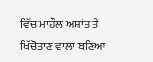ਵਿੱਚ ਮਾਹੌਲ ਅਸ਼ਾਂਤ ਤੇ ਖਿੱਚੋਤਾਣ ਵਾਲਾ ਬਣਿਆ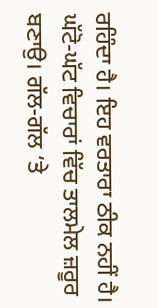ਰਹਿੰਦਾ ਹੈ। ਇਹ ਵਰਤਾਰਾ ਠੀਕ ਨਹੀਂ ਹੈ। ਘੱਟੋ-ਘੱਟ ਵਿਚਾਰਾਂ ਵਿੱਚ ਤਾਲਮੇਲ ਜ਼ਰੂਰ ਬਣਾਉ। ਗੱਲ-ਗੱਲ ‘ਤੇ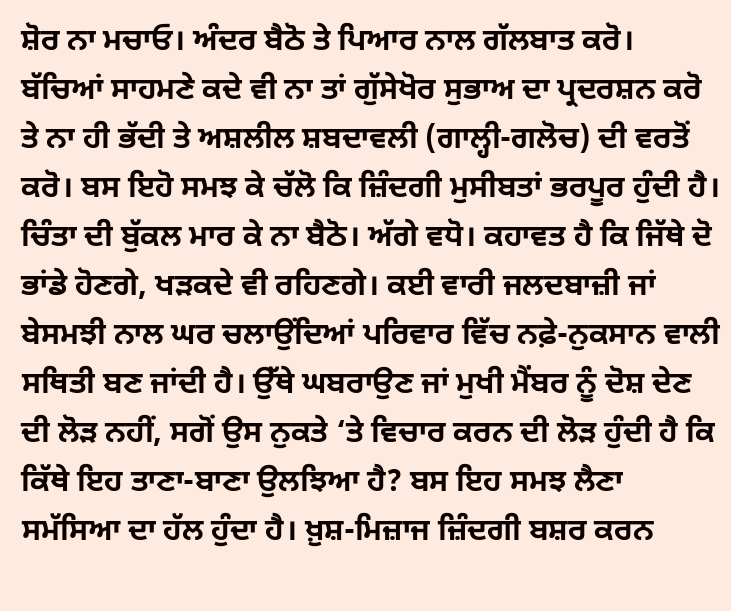ਸ਼ੋਰ ਨਾ ਮਚਾਓ। ਅੰਦਰ ਬੈਠੋ ਤੇ ਪਿਆਰ ਨਾਲ ਗੱਲਬਾਤ ਕਰੋ। ਬੱਚਿਆਂ ਸਾਹਮਣੇ ਕਦੇ ਵੀ ਨਾ ਤਾਂ ਗੁੱਸੇਖੋਰ ਸੁਭਾਅ ਦਾ ਪ੍ਰਦਰਸ਼ਨ ਕਰੋ ਤੇ ਨਾ ਹੀ ਭੱਦੀ ਤੇ ਅਸ਼ਲੀਲ ਸ਼ਬਦਾਵਲੀ (ਗਾਲ੍ਹੀ-ਗਲੋਚ) ਦੀ ਵਰਤੋਂ ਕਰੋ। ਬਸ ਇਹੋ ਸਮਝ ਕੇ ਚੱਲੋ ਕਿ ਜ਼ਿੰਦਗੀ ਮੁਸੀਬਤਾਂ ਭਰਪੂਰ ਹੁੰਦੀ ਹੈ।
ਚਿੰਤਾ ਦੀ ਬੁੱਕਲ ਮਾਰ ਕੇ ਨਾ ਬੈਠੋ। ਅੱਗੇ ਵਧੋ। ਕਹਾਵਤ ਹੈ ਕਿ ਜਿੱਥੇ ਦੋ ਭਾਂਡੇ ਹੋਣਗੇ, ਖੜਕਦੇ ਵੀ ਰਹਿਣਗੇ। ਕਈ ਵਾਰੀ ਜਲਦਬਾਜ਼ੀ ਜਾਂ ਬੇਸਮਝੀ ਨਾਲ ਘਰ ਚਲਾਉਂਦਿਆਂ ਪਰਿਵਾਰ ਵਿੱਚ ਨਫ਼ੇ-ਨੁਕਸਾਨ ਵਾਲੀ ਸਥਿਤੀ ਬਣ ਜਾਂਦੀ ਹੈ। ਉੱਥੇ ਘਬਰਾਉਣ ਜਾਂ ਮੁਖੀ ਮੈਂਬਰ ਨੂੰ ਦੋਸ਼ ਦੇਣ ਦੀ ਲੋੜ ਨਹੀਂ, ਸਗੋਂ ਉਸ ਨੁਕਤੇ ‘ਤੇ ਵਿਚਾਰ ਕਰਨ ਦੀ ਲੋੜ ਹੁੰਦੀ ਹੈ ਕਿ ਕਿੱਥੇ ਇਹ ਤਾਣਾ-ਬਾਣਾ ਉਲਝਿਆ ਹੈ? ਬਸ ਇਹ ਸਮਝ ਲੈਣਾ ਸਮੱਸਿਆ ਦਾ ਹੱਲ ਹੁੰਦਾ ਹੈ। ਖ਼ੁਸ਼-ਮਿਜ਼ਾਜ ਜ਼ਿੰਦਗੀ ਬਸ਼ਰ ਕਰਨ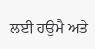ਲਈ ਹਉਮੈ ਅਤੇ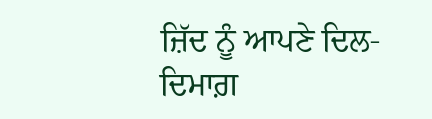ਜ਼ਿੱਦ ਨੂੰ ਆਪਣੇ ਦਿਲ-ਦਿਮਾਗ਼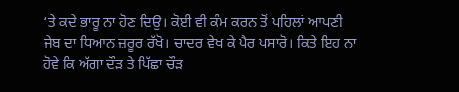‘ਤੇ ਕਦੇ ਭਾਰੂ ਨਾ ਹੋਣ ਦਿਉ। ਕੋਈ ਵੀ ਕੰਮ ਕਰਨ ਤੋਂ ਪਹਿਲਾਂ ਆਪਣੀ ਜੇਬ ਦਾ ਧਿਆਨ ਜ਼ਰੂਰ ਰੱਖੋ। ਚਾਦਰ ਵੇਖ ਕੇ ਪੈਰ ਪਸਾਰੋ। ਕਿਤੇ ਇਹ ਨਾ ਹੋਵੇ ਕਿ ਅੱਗਾ ਦੌੜ ਤੇ ਪਿੱਛਾ ਚੌੜ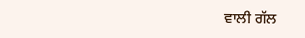ਵਾਲੀ ਗੱਲ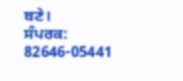ਬਣੇ।
ਸੰਪਰਕ: 82646-05441